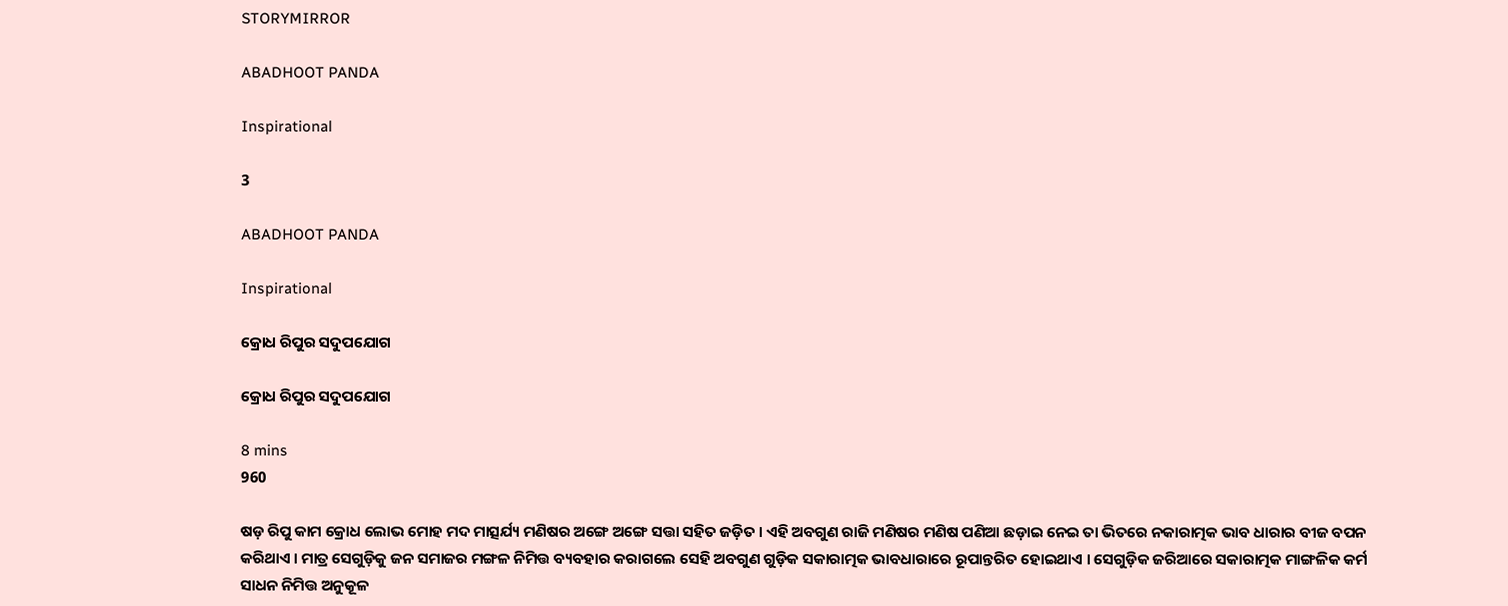STORYMIRROR

ABADHOOT PANDA

Inspirational

3

ABADHOOT PANDA

Inspirational

କ୍ରୋଧ ରିପୁର ସଦୁପଯୋଗ

କ୍ରୋଧ ରିପୁର ସଦୁପଯୋଗ

8 mins
960

ଷଡ଼ ରିପୁ କାମ କ୍ରୋଧ ଲୋଭ ମୋହ ମଦ ମାତ୍ସର୍ଯ୍ୟ ମଣିଷର ଅଙ୍ଗେ ଅଙ୍ଗେ ସତ୍ତା ସହିତ ଜଡ଼ିତ । ଏହି ଅବଗୁଣ ରାଜି ମଣିଷର ମଣିଷ ପଣିଆ ଛଡ଼ାଇ ନେଇ ତା ଭିତରେ ନକାରାତ୍ମକ ଭାବ ଧାରାର ବୀଜ ବପନ କରିଥାଏ । ମାତ୍ର ସେଗୁଡ଼ିକୁ ଜନ ସମାଜର ମଙ୍ଗଳ ନିମିତ୍ତ ବ୍ୟବହାର କରାଗଲେ ସେହି ଅବଗୁଣ ଗୁଡ଼ିକ ସକାରାତ୍ମକ ଭାବଧାରାରେ ରୂପାନ୍ତରିତ ହୋଇଥାଏ । ସେଗୁଡ଼ିକ ଜରିଆରେ ସକାରାତ୍ମକ ମାଙ୍ଗଳିକ କର୍ମ ସାଧନ ନିମିତ୍ତ ଅନୁକୂଳ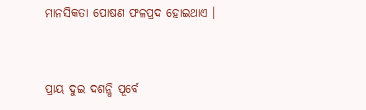ମାନସିକତା ପୋଷଣ ଫଳପ୍ରଦ ହୋଇଥାଏ ।


ପ୍ରାୟ ଦୁଇ ଦଶନ୍ଧି ପୂର୍ବେ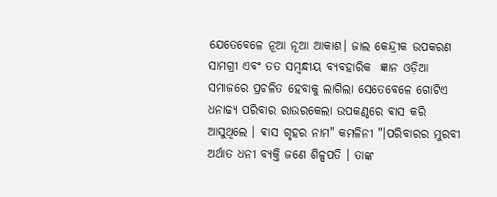ଯେତେବେଳେ ନୂଆ ନୂଆ ଆକାଶ। ଜାଲ କେନ୍ଦ୍ରୀକ ଉପକରଣ ସାମଗ୍ରୀ ଏବଂ ତତ ସମ୍ବନ୍ଧୀୟ ବ୍ୟବହାରିକ  ଜ୍ଞାନ ଓଡ଼ିଆ ସମାଜରେ ପ୍ରଚଳିତ ହେବାକୁ ଲାଗିଲା ସେତେବେଳେ ଗୋଟିଏ ଧନାଢ୍ୟ ପରିବାର ରାଉରକେଲା ଉପକଣ୍ଠରେ ଵାସ କରି ଆସୁଥିଲେ । ଵାସ ଗୃହର ନାମ" କମଳିନୀ "।ପରିବାରର ମୁରବୀ ଅର୍ଥାତ ଧନୀ ବ୍ୟକ୍ତି ଜଣେ ଶିଳ୍ପପତି । ତାଙ୍କ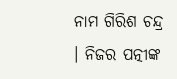ନାମ ଗିରିଶ ଚନ୍ଦ୍ର । ନିଜର ପତ୍ନୀଙ୍କ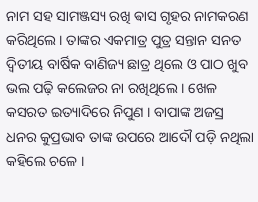ନାମ ସହ ସାମଞ୍ଜସ୍ୟ ରଖି ଵାସ ଗୃହର ନାମକରଣ କରିଥିଲେ । ତାଙ୍କର ଏକମାତ୍ର ପୁତ୍ର ସନ୍ତାନ ସନତ ଦ୍ଵିତୀୟ ବାର୍ଷିକ ବାଣିଜ୍ୟ ଛାତ୍ର ଥିଲେ ଓ ପାଠ ଖୁବ ଭଲ ପଢ଼ି କଲେଜର ନା ରଖିଥିଲେ । ଖେଳ କସରତ ଇତ୍ୟାଦିରେ ନିପୁଣ । ବାପାଙ୍କ ଅଜସ୍ର ଧନର କୁପ୍ରଭାବ ତାଙ୍କ ଉପରେ ଆଦୌ ପଡ଼ି ନଥିଲା କହିଲେ ଚଳେ ।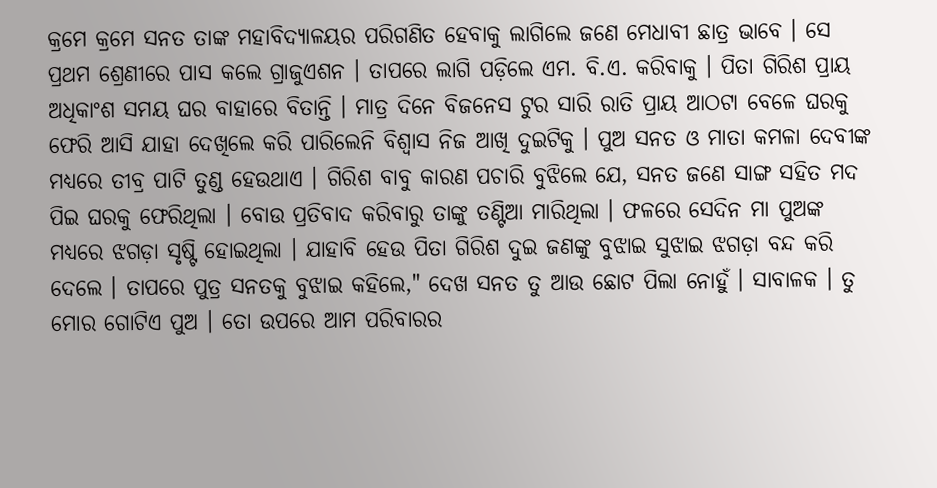କ୍ରମେ କ୍ରମେ ସନତ ତାଙ୍କ ମହାବିଦ୍ୟାଳୟର ପରିଗଣିତ ହେବାକୁ ଲାଗିଲେ ଜଣେ ମେଧାବୀ ଛାତ୍ର ଭାବେ । ସେ ପ୍ରଥମ ଶ୍ରେଣୀରେ ପାସ କଲେ ଗ୍ରାଜୁଏଶନ । ତାପରେ ଲାଗି ପଡ଼ିଲେ ଏମ. ବି.ଏ. କରିବାକୁ । ପିତା ଗିରିଶ ପ୍ରାୟ ଅଧିକାଂଶ ସମୟ ଘର ବାହାରେ ବିତାନ୍ତି । ମାତ୍ର ଦିନେ ବିଜନେସ ଟୁର ସାରି ରାତି ପ୍ରାୟ ଆଠଟା ବେଳେ ଘରକୁ ଫେରି ଆସି ଯାହା ଦେଖିଲେ କରି ପାରିଲେନି ବିଶ୍ୱାସ ନିଜ ଆଖି ଦୁଇଟିକୁ । ପୁଅ ସନତ ଓ ମାତା କମଳା ଦେବୀଙ୍କ ମଧ୍ୟରେ ତୀବ୍ର ପାଟି ତୁଣ୍ଡ ହେଉଥାଏ । ଗିରିଶ ବାବୁ କାରଣ ପଚାରି ବୁଝିଲେ ଯେ, ସନତ ଜଣେ ସାଙ୍ଗ ସହିତ ମଦ ପିଇ ଘରକୁ ଫେରିଥିଲା । ବୋଉ ପ୍ରତିବାଦ କରିବାରୁ ତାଙ୍କୁ ତଣ୍ଟିଆ ମାରିଥିଲା । ଫଳରେ ସେଦିନ ମା ପୁଅଙ୍କ ମଧ୍ୟରେ ଝଗଡ଼ା ସୃଷ୍ଟି ହୋଇଥିଲା । ଯାହାବି ହେଉ ପିତା ଗିରିଶ ଦୁଇ ଜଣଙ୍କୁ ବୁଝାଇ ସୁଝାଇ ଝଗଡ଼ା ବନ୍ଦ କରି ଦେଲେ । ତାପରେ ପୁତ୍ର ସନତକୁ ବୁଝାଇ କହିଲେ," ଦେଖ ସନତ ତୁ ଆଉ ଛୋଟ ପିଲା ନୋହୁଁ । ସାବାଳକ । ତୁ ମୋର ଗୋଟିଏ ପୁଅ । ତୋ ଉପରେ ଆମ ପରିବାରର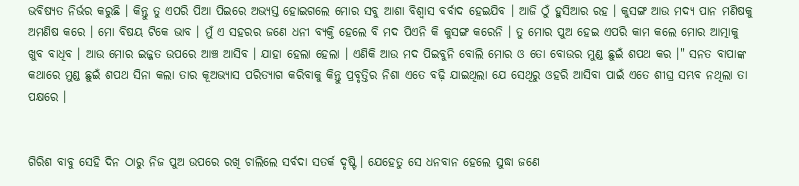ଭବିଷ୍ୟତ ନିର୍ଭର କରୁଛି । କିନ୍ତୁ ତୁ ଏପରି ପିଆ ପିଇରେ ଅଭ୍ୟସ୍ତ ହୋଇଗଲେ ମୋର ସବୁ ଆଶା ବିଶ୍ୱାସ ବର୍ବାଦ ହେଇଯିବ । ଆଜି ଠୁଁ ହୁସିଆର ରହ । କୁସଙ୍ଗ ଆଉ ମଦ୍ୟ ପାନ ମଣିଷକୁ ଅମଣିଷ କରେ । ମୋ ବିଷୟ ଟିକେ ଭାବ । ମୁଁ ଏ ସହରର ଜଣେ ଧନୀ ବ୍ୟକ୍ତି ହେଲେ ବି ମଦ ପିଏନି କି କୁସଙ୍ଗ କରେନି । ତୁ ମୋର ପୁଅ ହେଇ ଏପରି କାମ କଲେ ମୋର ଆତ୍ମାକୁ ଖୁବ ବାଧିବ । ଆଉ ମୋର ଇଜ୍ଜତ ଉପରେ ଆଞ୍ଚ ଆସିବ । ଯାହା ହେଲା ହେଲା । ଏଣିକି ଆଉ ମଦ ପିଇବୁନି ବୋଲି ମୋର ଓ ତୋ ବୋଉର ମୁଣ୍ଡ ଛୁଇଁ ଶପଥ କର ।" ସନତ ବାପାଙ୍କ କଥାରେ ମୁଣ୍ଡ ଛୁଇଁ ଶପଥ ସିନା କଲା ତାର କୂଅଭ୍ୟାସ ପରିତ୍ୟାଗ କରିବାକୁ କିନ୍ତୁ ପ୍ରବୃତ୍ତିର ନିଶା ଏତେ ବଢ଼ି ଯାଇଥିଲା ଯେ ସେଥିରୁ ଓହରି ଆସିବା ପାଇଁ ଏତେ ଶୀଘ୍ର ସମ୍ଭବ ନଥିଲା ତା ପକ୍ଷରେ ।


ଗିରିଶ ବାବୁ ସେହି ଦିନ ଠାରୁ ନିଜ ପୁଅ ଉପରେ ରଖି ଚାଲିଲେ ସର୍ବଦା ସତର୍କ ଦୃଷ୍ଟି । ଯେହେତୁ ସେ ଧନବାନ ହେଲେ ସୁଦ୍ଧା ଜଣେ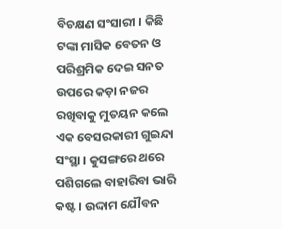ବିଚକ୍ଷଣ ସଂସାରୀ । କିଛି ଟଙ୍କା ମାସିକ ବେତନ ଓ ପରିଶ୍ରମିକ ଦେଇ ସନତ ଉପରେ କଡ଼ା ନଜର ରଖିବାକୁ ମୁତୟନ କଲେ ଏକ ବେସରକାରୀ ଗୁଇନ୍ଦା ସଂସ୍ଥା । କୁସଙ୍ଗରେ ଥରେ ପଶିଗଲେ ବାହାରିବା ଭାରି କଷ୍ଟ । ଉଦ୍ଦାମ ଯୌବନ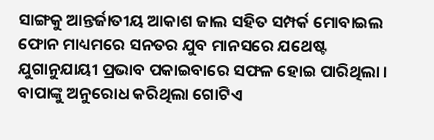ସାଙ୍ଗକୁ ଆନ୍ତର୍ଜାତୀୟ ଆକାଶ ଜାଲ ସହିତ ସମ୍ପର୍କ ମୋବାଇଲ ଫୋନ ମାଧ୍ୟମରେ ସନତର ଯୁବ ମାନସରେ ଯଥେଷ୍ଟ ଯୁଗାନୁଯାୟୀ ପ୍ରଭାବ ପକାଇବାରେ ସଫଳ ହୋଇ ପାରିଥିଲା । ବାପାଙ୍କୁ ଅନୁରୋଧ କରିଥିଲା ଗୋଟିଏ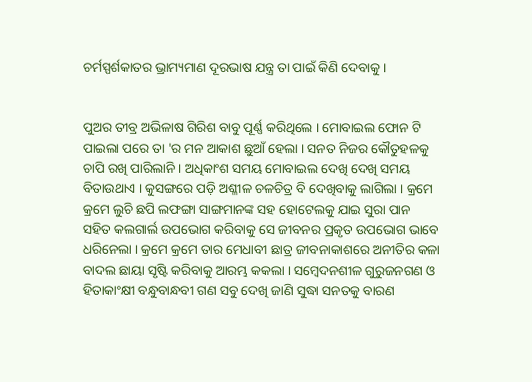ଚର୍ମସ୍ପର୍ଶକାତର ଭ୍ରାମ୍ୟମାଣ ଦୂରଭାଷ ଯନ୍ତ୍ର ତା ପାଇଁ କିଣି ଦେବାକୁ ।


ପୁଅର ତୀବ୍ର ଅଭିଳାଷ ଗିରିଶ ବାବୁ ପୂର୍ଣ୍ଣ କରିଥିଲେ । ମୋବାଇଲ ଫୋନ ଟି ପାଇଲା ପରେ ତା 'ର ମନ ଆକାଶ ଛୁଆଁ ହେଲା । ସନତ ନିଜର କୌତୁହଳକୁ ଚାପି ରଖି ପାରିଲାନି । ଅଧିକାଂଶ ସମୟ ମୋବାଇଲ ଦେଖି ଦେଖି ସମୟ ବିତାଉଥାଏ । କୁସଙ୍ଗରେ ପଡ଼ି ଅଶ୍ଳୀଳ ଚଳଚିତ୍ର ବି ଦେଖିବାକୁ ଲାଗିଲା । କ୍ରମେ କ୍ରମେ ଲୁଚି ଛପି ଲଫଙ୍ଗା ସାଙ୍ଗମାନଙ୍କ ସହ ହୋଟେଲକୁ ଯାଇ ସୁରା ପାନ ସହିତ କଲଗାର୍ଲ ଉପଭୋଗ କରିବାକୁ ସେ ଜୀବନର ପ୍ରକୃତ ଉପଭୋଗ ଭାବେ ଧରିନେଲା । କ୍ରମେ କ୍ରମେ ତାର ମେଧାବୀ ଛାତ୍ର ଜୀବନାକାଶରେ ଅନୀତିର କଳା ବାଦଲ ଛାୟା ସୃଷ୍ଟି କରିବାକୁ ଆରମ୍ଭ କକଲା । ସମ୍ବେଦନଶୀଳ ଗୁରୁଜନଗଣ ଓ ହିତାକାଂକ୍ଷୀ ବନ୍ଧୁବାନ୍ଧବୀ ଗଣ ସବୁ ଦେଖି ଜାଣି ସୁଦ୍ଧା ସନତକୁ ବାରଣ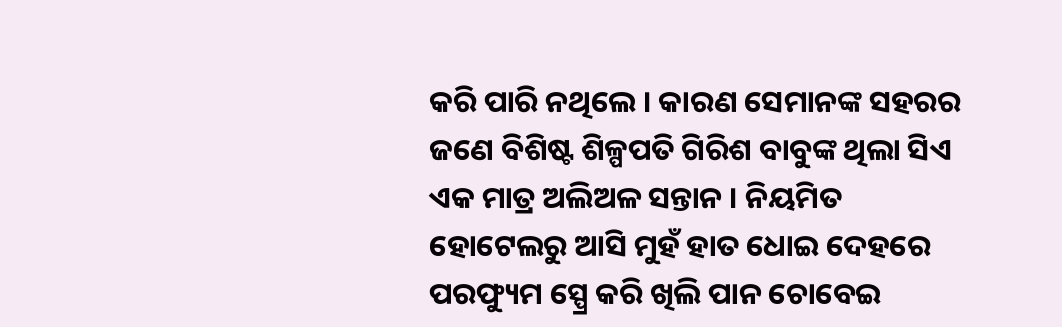କରି ପାରି ନଥିଲେ । କାରଣ ସେମାନଙ୍କ ସହରର ଜଣେ ବିଶିଷ୍ଟ ଶିଳ୍ପପତି ଗିରିଶ ବାବୁଙ୍କ ଥିଲା ସିଏ ଏକ ମାତ୍ର ଅଲିଅଳ ସନ୍ତାନ । ନିୟମିତ ହୋଟେଲରୁ ଆସି ମୁହଁ ହାତ ଧୋଇ ଦେହରେ ପରଫ୍ୟୁମ ସ୍ପ୍ରେ କରି ଖିଲି ପାନ ଚୋବେଇ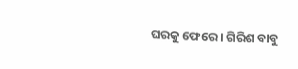ଘରକୁ ଫେରେ । ଗିରିଶ ବାବୁ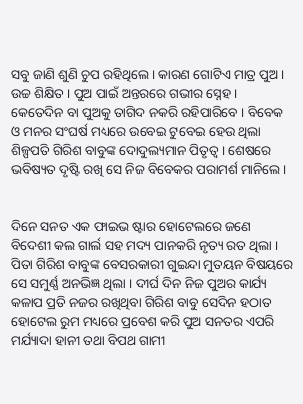ସବୁ ଜାଣି ଶୁଣି ଚୁପ ରହିଥିଲେ । କାରଣ ଗୋଟିଏ ମାତ୍ର ପୁଅ । ଉଚ୍ଚ ଶିକ୍ଷିତ । ପୁଅ ପାଇଁ ଅନ୍ତରରେ ଗଭୀର ସ୍ନେହ । କେତେଦିନ ବା ପୁଅକୁ ତାଗିଦ ନକରି ରହିପାରିବେ । ବିବେକ ଓ ମନର ସଂଘର୍ଷ ମଧ୍ୟରେ ଉବେଇ ଟୁବେଇ ହେଉ ଥିଲା ଶିଳ୍ପପତି ଗିରିଶ ବାବୁଙ୍କ ଦୋଦୁଲ୍ୟମାନ ପିତୃତ୍ୱ । ଶେଷରେ ଭବିଷ୍ୟତ ଦୃଷ୍ଟି ରଖି ସେ ନିଜ ବିବେକର ପରାମର୍ଶ ମାନିଲେ ।


ଦିନେ ସନତ ଏକ ଫାଇଭ ଷ୍ଟାର ହୋଟେଲରେ ଜଣେ ବିଦେଶୀ କଲ ଗାର୍ଲ ସହ ମଦ୍ୟ ପାନକରି ନୃତ୍ୟ ରତ ଥିଲା । ପିତା ଗିରିଶ ବାବୁଙ୍କ ବେସରକାରୀ ଗୁଇନ୍ଦା ମୁତୟନ ବିଷୟରେ ସେ ସମୁର୍ଣ୍ଣ ଅନଭିଜ୍ଞ ଥିଲା । ଦୀର୍ଘ ଦିନ ନିଜ ପୁଅର କାର୍ଯ୍ୟ କଳାପ ପ୍ରତି ନଜର ରଖିଥିବା ଗିରିଶ ବାବୁ ସେଦିନ ହଠାତ ହୋଟେଲ ରୁମ ମଧ୍ୟରେ ପ୍ରବେଶ କରି ପୁଅ ସନତର ଏପରି ମର୍ଯ୍ୟାଦା ହାନୀ ତଥା ବିପଥ ଗାମୀ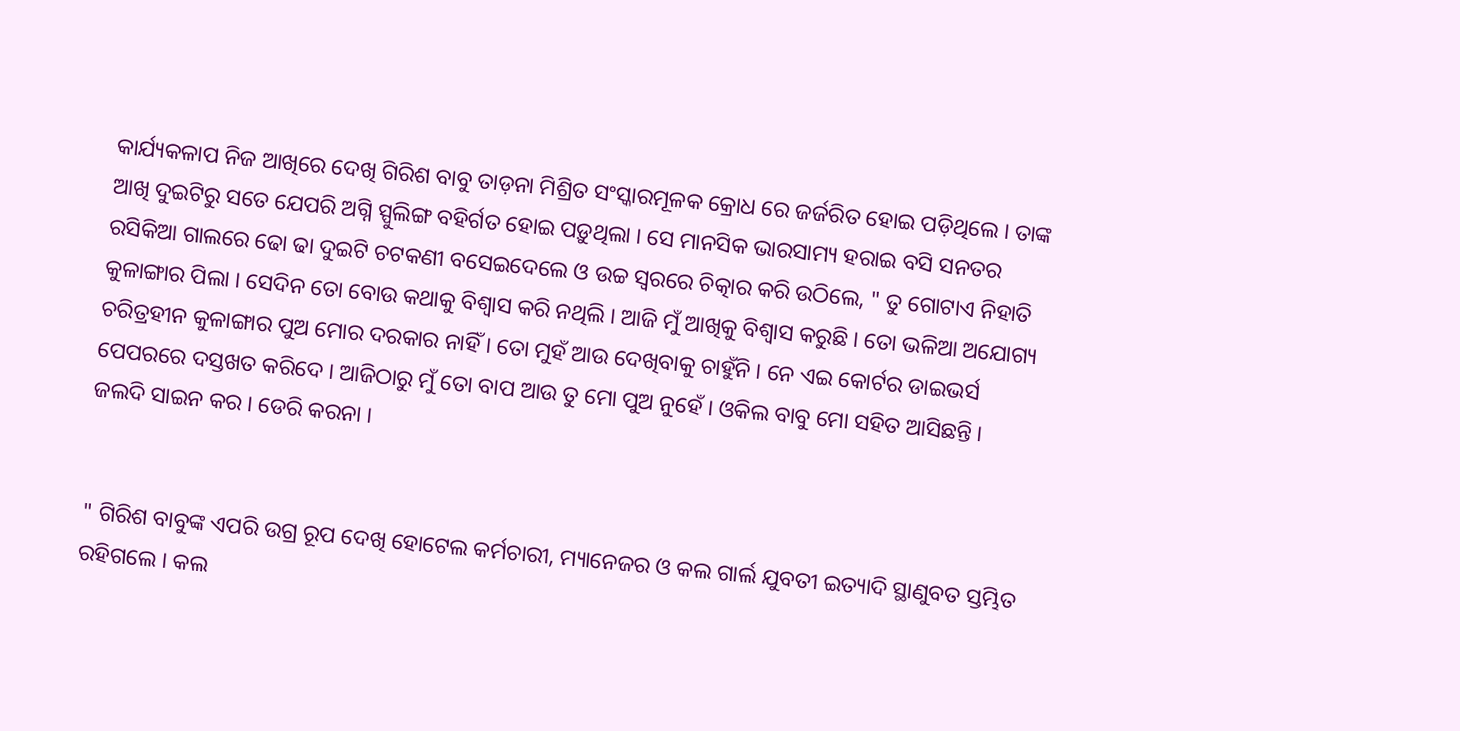କାର୍ଯ୍ୟକଳାପ ନିଜ ଆଖିରେ ଦେଖି ଗିରିଶ ବାବୁ ତାଡ଼ନା ମିଶ୍ରିତ ସଂସ୍କାରମୂଳକ କ୍ରୋଧ ରେ ଜର୍ଜରିତ ହୋଇ ପଡ଼ିଥିଲେ । ତାଙ୍କ ଆଖି ଦୁଇଟିରୁ ସତେ ଯେପରି ଅଗ୍ନି ସ୍ପୁଲିଙ୍ଗ ବହିର୍ଗତ ହୋଇ ପଡ଼ୁଥିଲା । ସେ ମାନସିକ ଭାରସାମ୍ୟ ହରାଇ ବସି ସନତର ରସିକିଆ ଗାଲରେ ଢୋ ଢା ଦୁଇଟି ଚଟକଣୀ ବସେଇଦେଲେ ଓ ଉଚ୍ଚ ସ୍ୱରରେ ଚିତ୍କାର କରି ଉଠିଲେ, " ତୁ ଗୋଟାଏ ନିହାତି କୁଳାଙ୍ଗାର ପିଲା । ସେଦିନ ତୋ ବୋଉ କଥାକୁ ବିଶ୍ୱାସ କରି ନଥିଲି । ଆଜି ମୁଁ ଆଖିକୁ ବିଶ୍ୱାସ କରୁଛି । ତୋ ଭଳିଆ ଅଯୋଗ୍ୟ ଚରିତ୍ରହୀନ କୁଳାଙ୍ଗାର ପୁଅ ମୋର ଦରକାର ନାହିଁ । ତୋ ମୁହଁ ଆଉ ଦେଖିବାକୁ ଚାହୁଁନି । ନେ ଏଇ କୋର୍ଟର ଡାଇଭର୍ସ ପେପରରେ ଦସ୍ତଖତ କରିଦେ । ଆଜିଠାରୁ ମୁଁ ତୋ ବାପ ଆଉ ତୁ ମୋ ପୁଅ ନୁହେଁ । ଓକିଲ ବାବୁ ମୋ ସହିତ ଆସିଛନ୍ତି । ଜଲଦି ସାଇନ କର । ଡେରି କରନା ।


" ଗିରିଶ ବାବୁଙ୍କ ଏପରି ଉଗ୍ର ରୂପ ଦେଖି ହୋଟେଲ କର୍ମଚାରୀ, ମ୍ୟାନେଜର ଓ କଲ ଗାର୍ଲ ଯୁବତୀ ଇତ୍ୟାଦି ସ୍ଥାଣୁବତ ସ୍ତମ୍ଭିତ ରହିଗଲେ । କଲ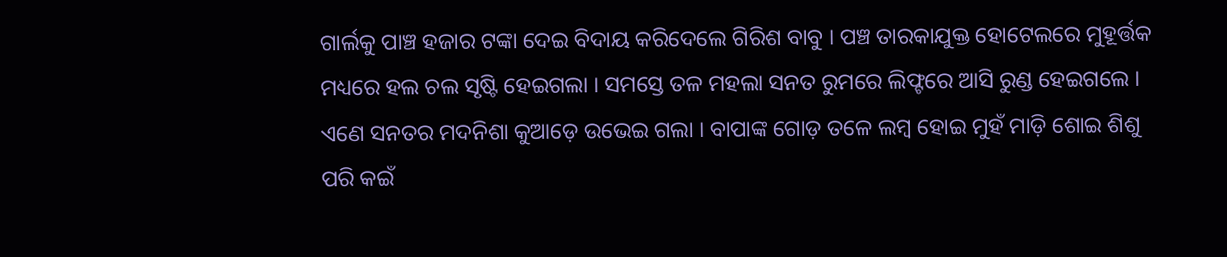ଗାର୍ଲକୁ ପାଞ୍ଚ ହଜାର ଟଙ୍କା ଦେଇ ବିଦାୟ କରିଦେଲେ ଗିରିଶ ବାବୁ । ପଞ୍ଚ ତାରକାଯୁକ୍ତ ହୋଟେଲରେ ମୁହୂର୍ତ୍ତକ ମଧ୍ୟରେ ହଲ ଚଲ ସୃଷ୍ଟି ହେଇଗଲା । ସମସ୍ତେ ତଳ ମହଲା ସନତ ରୁମରେ ଲିଫ୍ଟରେ ଆସି ରୁଣ୍ଡ ହେଇଗଲେ । ଏଣେ ସନତର ମଦନିଶା କୁଆଡ଼େ ଉଭେଇ ଗଲା । ବାପାଙ୍କ ଗୋଡ଼ ତଳେ ଲମ୍ବ ହୋଇ ମୁହଁ ମାଡ଼ି ଶୋଇ ଶିଶୁ ପରି କଇଁ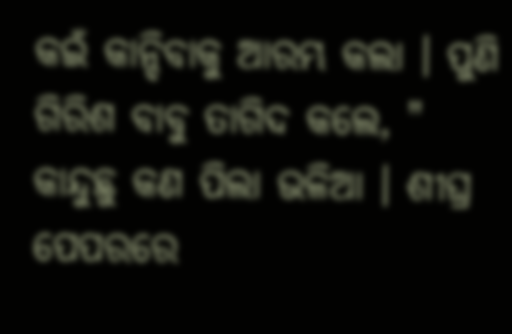କଇଁ କାନ୍ଦିବାକୁ ଆରମ୍ଭ କଲା । ପୁଣି ଗିରିଶ ବାବୁ ତାଗିଦ କଲେ, " କାନ୍ଦୁଛୁ କଣ ପିଲା ଭଳିଆ । ଶୀଘ୍ର ପେପରରେ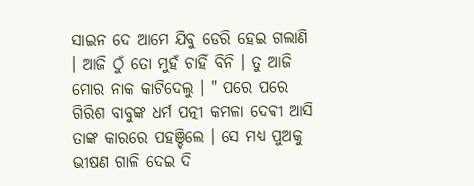ସାଇନ ଦେ ଆମେ ଯିବୁ ଡେରି ହେଇ ଗଲାଣି । ଆଜି ଠୁଁ ତୋ ମୁହଁ ଚାହିଁ ବିନି । ତୁ ଆଜି ମୋର ନାକ କାଟିଦେଲୁ । " ପରେ ପରେ ଗିରିଶ ବାବୁଙ୍କ ଧର୍ମ ପତ୍ନୀ କମଳା ଦେଵୀ ଆସି ତାଙ୍କ କାରରେ ପହଞ୍ଚିଲେ । ସେ ମଧ୍ୟ ପୁଅକୁ ଭୀଷଣ ଗାଳି ଦେଇ ଦି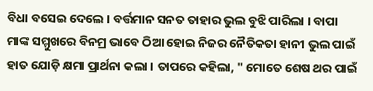ବିଧା ବସେଇ ଦେଲେ । ବର୍ତ୍ତମାନ ସନତ ତାହାର ଭୁଲ ବୁଝି ପାରିଲା । ବାପା ମାଙ୍କ ସମ୍ମୁଖରେ ବିନମ୍ର ଭାବେ ଠିଆ ହୋଇ ନିଜର ନୈତିକତା ହାନୀ ଭୁଲ ପାଇଁ ହାତ ଯୋଡ଼ି କ୍ଷମା ପ୍ରାର୍ଥନା କଲା । ତାପରେ କହିଲା, " ମୋତେ ଶେଷ ଥର ପାଇଁ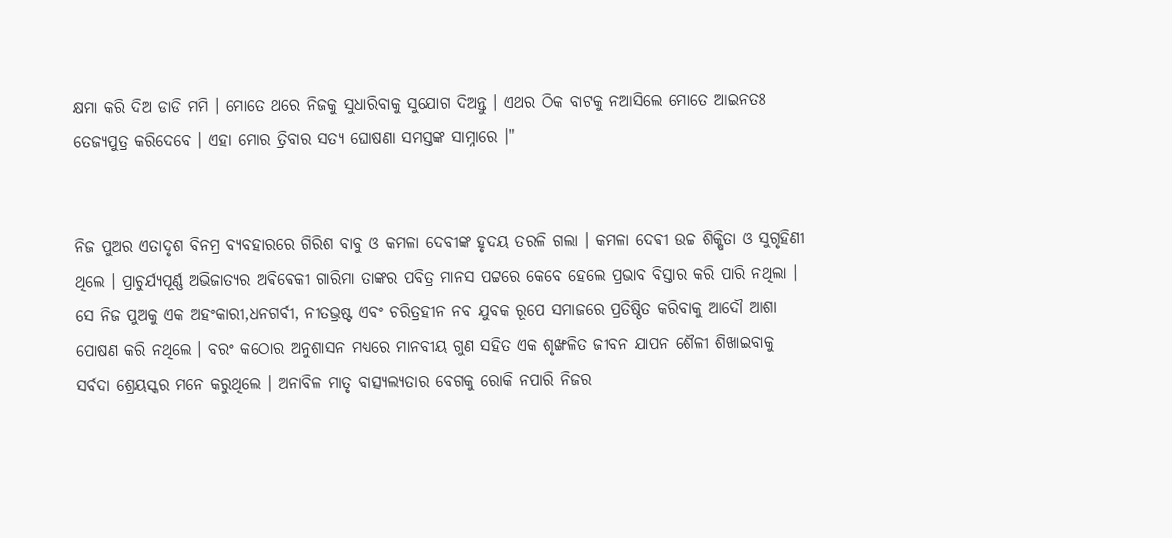କ୍ଷମା କରି ଦିଅ ଡାଡି ମମି । ମୋତେ ଥରେ ନିଜକୁ ସୁଧାରିବାକୁ ସୁଯୋଗ ଦିଅନ୍ତୁ । ଏଥର ଠିକ ବାଟକୁ ନଆସିଲେ ମୋତେ ଆଇନତଃ ତେଜ୍ୟପୁତ୍ର କରିଦେବେ । ଏହା ମୋର ତ୍ରିବାର ସତ୍ୟ ଘୋଷଣା ସମସ୍ତଙ୍କ ସାମ୍ନାରେ ।"


ନିଜ ପୁଅର ଏତାଦୃଶ ବିନମ୍ର ବ୍ୟବହାରରେ ଗିରିଶ ବାବୁ ଓ କମଳା ଦେବୀଙ୍କ ହୃଦୟ ତରଳି ଗଲା । କମଳା ଦେଵୀ ଉଚ୍ଚ ଶିକ୍ଷିତା ଓ ସୁଗୃହିଣୀ ଥିଲେ । ପ୍ରାଚୁର୍ଯ୍ୟପୂର୍ଣ୍ଣ ଅଭିଜାତ୍ୟର ଅଵିଵେକୀ ଗାରିମା ତାଙ୍କର ପବିତ୍ର ମାନସ ପଟ୍ଟରେ କେବେ ହେଲେ ପ୍ରଭାବ ବିସ୍ତାର କରି ପାରି ନଥିଲା । ସେ ନିଜ ପୁଅକୁ ଏକ ଅହଂକାରୀ,ଧନଗର୍ବୀ, ନୀତଭ୍ରଷ୍ଟ ଏବଂ ଚରିତ୍ରହୀନ ନବ ଯୁବକ ରୂପେ ସମାଜରେ ପ୍ରତିଷ୍ଠିତ କରିବାକୁ ଆଦୌ ଆଶା ପୋଷଣ କରି ନଥିଲେ । ବରଂ କଠୋର ଅନୁଶାସନ ମଧ୍ୟରେ ମାନବୀୟ ଗୁଣ ସହିତ ଏକ ଶୃଙ୍ଖଳିତ ଜୀବନ ଯାପନ ଶୈଳୀ ଶିଖାଇବାକୁ ସର୍ବଦା ଶ୍ରେୟସ୍କର ମନେ କରୁଥିଲେ । ଅନାବିଳ ମାତୃ ବାତ୍ସ୍ୟଲ୍ୟତାର ବେଗକୁ ରୋକି ନପାରି ନିଜର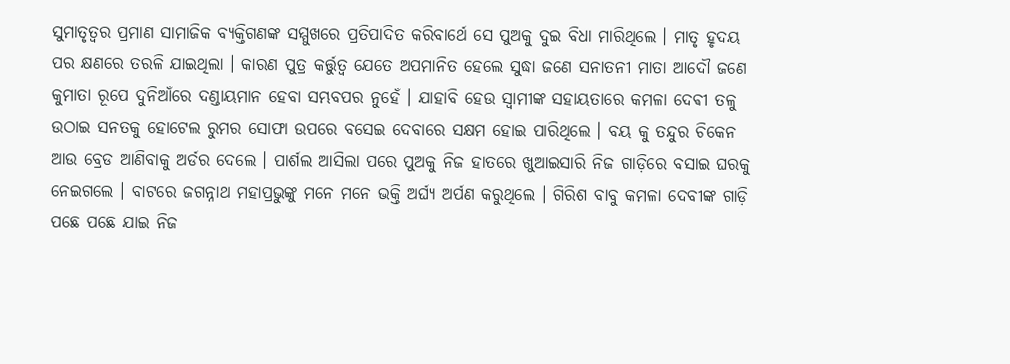ସୁମାତୃତ୍ୱର ପ୍ରମାଣ ସାମାଜିକ ବ୍ୟକ୍ତିଗଣଙ୍କ ସମ୍ମୁଖରେ ପ୍ରତିପାଦିତ କରିବାର୍ଥେ ସେ ପୁଅକୁ ଦୁଇ ବିଧା ମାରିଥିଲେ । ମାତୃ ହୃଦୟ ପର କ୍ଷଣରେ ତରଳି ଯାଇଥିଲା । କାରଣ ପୁତ୍ର କର୍ତ୍ତୁତ୍ୱ ଯେତେ ଅପମାନିତ ହେଲେ ସୁଦ୍ଧା ଜଣେ ସନାତନୀ ମାତା ଆଦୌ ଜଣେ କୁମାତା ରୂପେ ଦୁନିଆଁରେ ଦଣ୍ଡାୟମାନ ହେବା ସମ୍ଭବପର ନୁହେଁ । ଯାହାବି ହେଉ ସ୍ୱାମୀଙ୍କ ସହାୟତାରେ କମଳା ଦେଵୀ ତଳୁ ଉଠାଇ ସନତକୁ ହୋଟେଲ ରୁମର ସୋଫା ଉପରେ ବସେଇ ଦେବାରେ ସକ୍ଷମ ହୋଇ ପାରିଥିଲେ । ବୟ କୁ ତନ୍ଦୁର ଚିକେନ ଆଉ ବ୍ରେଡ ଆଣିବାକୁ ଅର୍ଡର ଦେଲେ । ପାର୍ଶଲ ଆସିଲା ପରେ ପୁଅକୁ ନିଜ ହାତରେ ଖୁଆଇସାରି ନିଜ ଗାଡ଼ିରେ ବସାଇ ଘରକୁ ନେଇଗଲେ । ବାଟରେ ଜଗନ୍ନାଥ ମହାପ୍ରଭୁଙ୍କୁ ମନେ ମନେ ଭକ୍ତି ଅର୍ଘ୍ୟ ଅର୍ପଣ କରୁଥିଲେ । ଗିରିଶ ବାବୁ କମଳା ଦେବୀଙ୍କ ଗାଡ଼ି ପଛେ ପଛେ ଯାଇ ନିଜ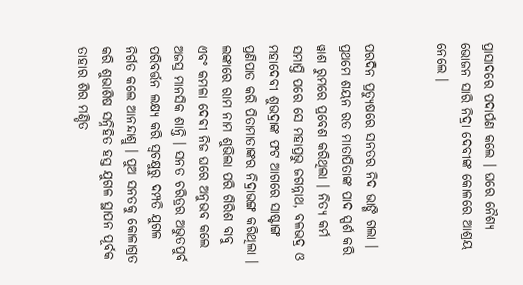ପ୍ରାସାଦରେ ପଦାର୍ପଣ କଲେ । ଘରେ ନୈଶ୍ୟ ଭୋଜନ ସାରି ନିଦ୍ରା ଦେବୀଙ୍କ କୋଳରେ ଆଶ୍ରୟ ନେଲେ ।


ପରଦିନ ପ୍ରତ୍ୟୁଷରେ ସନତର ନିଦ ଭାଙ୍ଗି ଗଲା । ପ୍ରଥମେ ଶୟନ ରତ ମାତାପିତାଙ୍କ ପାଦ ସ୍ପର୍ଶ କରି ୱାଶ ରୁମରେ ପ୍ରବେଶ କରିଥିଲା । ନିତ୍ୟ କର୍ମ ସମାପ୍ତି ପରେ ସେ ମହାପ୍ରଭୁ ଜଗନ୍ନାଥ, ବଳଭଦ୍ର ଓ ମହାଦେବୀ ଶୁଭଦ୍ରାଙ୍କ ଫଟ ଆଗରେ ସାଷ୍ଟାଙ୍ଗ ପ୍ରଣିପାତ କରି ପିତାମାତାଙ୍କର ନିଦ୍ରାଭଙ୍ଗ କରିଥିଲା । ଲଙ୍କାରେ ରାମ ନାମ ଶୁଭିଲା ପରି ଗିରିଶ ବାବୁ ଏବଂ କମଳା ଦେଵୀ ନିଜ ଘରେ ଅନୁଭବ କଲେ ଅଜସ୍ର ମାନସିକ ଶାନ୍ତି । ସନତ ଚରିତ୍ରର ଅଭୁତପୁର୍ବ ପରିବର୍ତ୍ତନ ଲକ୍ଷ୍ୟ କରି ସ୍ଵଚକ୍ଷୁରୁ ଦମ୍ପତି ଯୁଗଳ ନିର୍ଗତ କଲେ ଆନନ୍ଦାଶ୍ରୁ । ପୁଅ ସନତକୁ କୋଳାଗ୍ରତ କରି ଶୁଭାଶିଷ ସନ୍ନିହିତ ହସ୍ତ ଯୁଗଳ ସ୍ଥାପନ ପୂର୍ବକ ତାହାର ଶିର ମଣ୍ଡିତ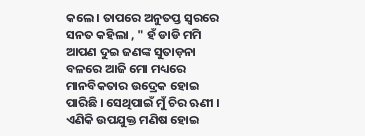କଲେ । ତାପରେ ଅନୁତପ୍ତ ସ୍ୱରରେ ସନତ କହିଲା , " ହଁ ଡାଡି ମମି ଆପଣ ଦୁଇ ଜଣଙ୍କ ସୁତାଡ଼ନା ବଳରେ ଆଜି ମୋ ମଧ୍ୟରେ ମାନବିକତାର ଉଦ୍ରେକ ହୋଇ ପାରିଛି । ସେଥିପାଇଁ ମୁଁ ଚିର ଋଣୀ । ଏଣିକି ଉପଯୁକ୍ତ ମଣିଷ ହୋଇ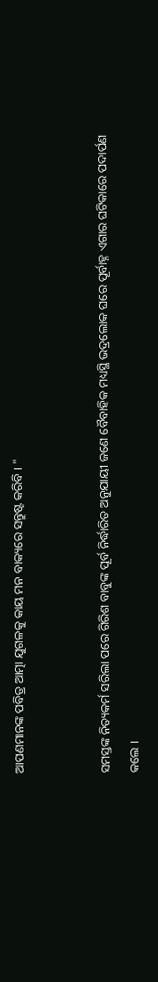ଆପଣମାନଙ୍କ ପବିତ୍ର ଆତ୍ମା ଯୁଗଳକୁ କାୟ ମନ ବାକ୍ୟରେ ସନ୍ତୁଷ୍ଟ କରିବି । "


ସମସ୍ତଙ୍କ ନିତ୍ୟକର୍ମ ସରିଲା ପରେ ଗିରିଶ ବାବୁଙ୍କ ପୂର୍ବ ନିର୍ଦ୍ଧାରିତ ଅନୁଯାୟୀ ଜଣେ ବୈବାହିକ ମଧ୍ୟସ୍ଥି ଭଦ୍ରଲୋକ ଘରେ ପୂର୍ବାହ୍ନ ଏଗାର ଘଟିକାରେ ପଦାର୍ପଣ କଲେ ।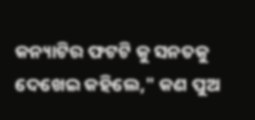କନ୍ୟାଟିର ଫଟଟି କୁ ସନତକୁ ଦେଖେଇ କହିଲେ," କଣ ପୁଅ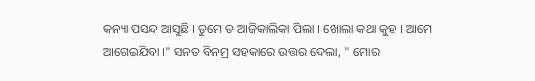କନ୍ୟା ପସନ୍ଦ ଆସୁଛି । ତୁମେ ତ ଆଜିକାଲିକା ପିଲା । ଖୋଲା କଥା କୁହ । ଆମେ ଆଗେଇଯିବା ।" ସନତ ବିନମ୍ର ସହକାରେ ଉତ୍ତର ଦେଲା, " ମୋର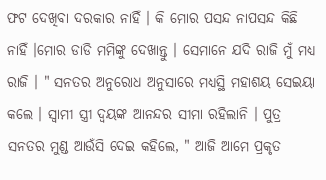ଫଟ ଦେଖିବା ଦରକାର ନାହିଁ । କି ମୋର ପସନ୍ଦ ନାପସନ୍ଦ କିଛି ନାହିଁ ।ମୋର ଡାଡି ମମିଙ୍କୁ ଦେଖାନ୍ତୁ । ସେମାନେ ଯଦି ରାଜି ମୁଁ ମଧ୍ୟ ରାଜି । " ସନତର ଅନୁରୋଧ ଅନୁସାରେ ମଧ୍ୟସ୍ଥି ମହାଶୟ ସେଇୟା କଲେ । ସ୍ୱାମୀ ସ୍ତ୍ରୀ ଦ୍ବୟଙ୍କ ଆନନ୍ଦର ସୀମା ରହିଲାନି । ପୁତ୍ର ସନତର ମୁଣ୍ଡ ଆଉଁସି ଦେଇ କହିଲେ, " ଆଜି ଆମେ ପ୍ରକୃତ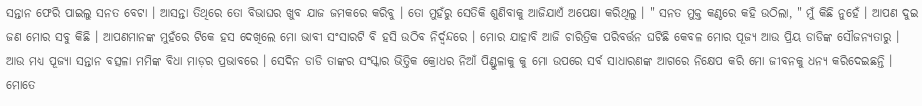ସନ୍ତାନ ଫେରି ପାଇଲୁ ସନତ ବେଟା । ଆସନ୍ତା ତିଥିରେ ତୋ ବିଭାଘର ଖୁବ ଯାଜ ଜମକରେ କରିବୁ । ତୋ ମୁହଁରୁ ସେତିକି ଶୁଣିବାକୁ ଆଜିଯାଏଁ ଅପେକ୍ଷା କରିଥିଲୁ । " ସନତ ମୁକ୍ତ କଣ୍ଠରେ କହି ଉଠିଲା, " ମୁଁ କିଛି ନୁହେଁ । ଆପଣ ଦୁଇ ଜଣ ମୋର ସବୁ କିଛି । ଆପଣମାନଙ୍କ ମୁହଁରେ ଟିକେ ହସ ଦେଖିଲେ ମୋ ଭାବୀ ସଂସାରଟି ବି ହସି ଉଠିବ ନିର୍ଦ୍ବନ୍ଦରେ । ମୋର ଯାହାବି ଆଜି ଚାରିତ୍ରିକ ପରିବର୍ତ୍ତନ ଘଟିଛି କେବଳ ମୋର ପୂଜ୍ୟ ଆଉ ପ୍ରିୟ ଡାଡିଙ୍କ ସୌଜନ୍ୟତାରୁ । ଆଉ ମଧ୍ୟ ପୂଜ୍ୟା ସନ୍ତାନ ବତ୍ସଳା ମମିଙ୍କ ବିଧା ମାଡ଼ର ପ୍ରଭାବରେ । ସେଦିନ ଡାଡି ତାଙ୍କର ସଂସ୍କାର ଭିତ୍ତିକ କ୍ରୋଧର ନିଆଁ ପିଣ୍ଡୁଳାକୁ କୁ ମୋ ଉପରେ ସର୍ବ ସାଧାରଣଙ୍କ ଆଗରେ ନିକ୍ଷେପ କରି ମୋ ଜୀବନକୁ ଧନ୍ୟ କରିଦେଇଛନ୍ତି । ମୋତେ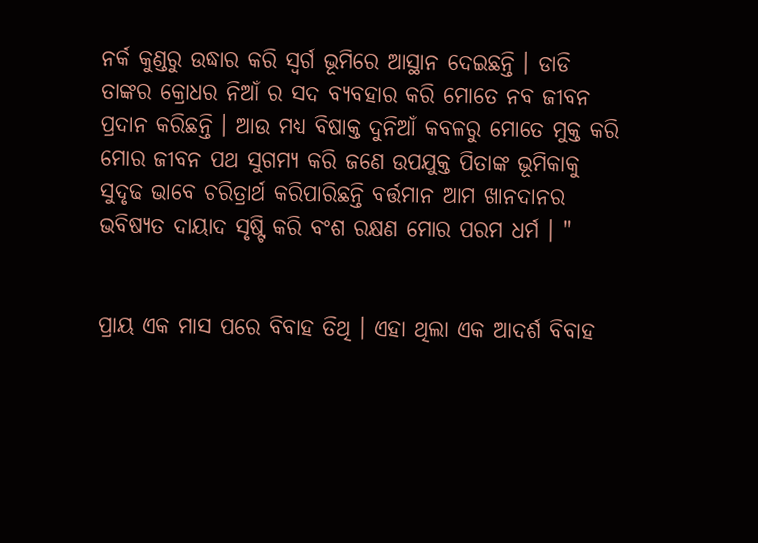ନର୍କ କୁଣ୍ଡରୁ ଉଦ୍ଧାର କରି ସ୍ୱର୍ଗ ଭୂମିରେ ଆସ୍ଥାନ ଦେଇଛନ୍ତି । ଡାଡି ତାଙ୍କର କ୍ରୋଧର ନିଆଁ ର ସଦ ବ୍ୟବହାର କରି ମୋତେ ନବ ଜୀବନ ପ୍ରଦାନ କରିଛନ୍ତି । ଆଉ ମଧ୍ୟ ବିଷାକ୍ତ ଦୁନିଆଁ କବଳରୁ ମୋତେ ମୁକ୍ତ କରି ମୋର ଜୀବନ ପଥ ସୁଗମ୍ୟ କରି ଜଣେ ଉପଯୁକ୍ତ ପିତାଙ୍କ ଭୂମିକାକୁ ସୁଦୃଢ ଭାବେ ଚରିତ୍ରାର୍ଥ କରିପାରିଛନ୍ତି ବର୍ତ୍ତମାନ ଆମ ଖାନଦାନର ଭବିଷ୍ୟତ ଦାୟାଦ ସୃଷ୍ଟି କରି ବଂଶ ରକ୍ଷଣ ମୋର ପରମ ଧର୍ମ । "


ପ୍ରାୟ ଏକ ମାସ ପରେ ବିବାହ ତିଥି । ଏହା ଥିଲା ଏକ ଆଦର୍ଶ ବିବାହ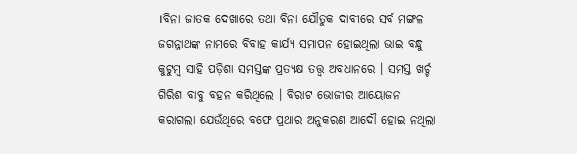।ବିନା ଜାତକ ଦେଖାରେ ତଥା ବିନା ଯୌତୁକ ଦାବୀରେ ସର୍ବ ମଙ୍ଗଳ ଜଗନ୍ନାଥଙ୍କ ନାମରେ ବିବାହ କାର୍ଯ୍ୟ ସମାପନ ହୋଇଥିଲା ଭାଇ ବନ୍ଧୁ କୁଟୁମ୍ବ ସାହି ପଡ଼ିଶା ସମସ୍ତଙ୍କ ପ୍ରତ୍ୟକ୍ଷ ତତ୍ତ୍ୱ ଅବଧାନରେ । ସମସ୍ତ ଖର୍ଚ୍ଚ ଗିରିଶ ବାବୁ ବହନ କରିଥିଲେ । ବିରାଟ ଭୋଜୀର ଆୟୋଜନ କରାଗଲା ଯେଉଁଥିରେ ବଫେ ପ୍ରଥାର ଅନୁକରଣ ଆଦୌ ହୋଇ ନଥିଲା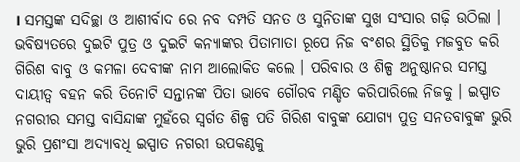। ସମସ୍ତଙ୍କ ସଦିଚ୍ଛା ଓ ଆଶୀର୍ବାଦ ରେ ନବ ଦମ୍ପତି ସନତ ଓ ସୁନିତାଙ୍କ ସୁଖ ସଂସାର ଗଢ଼ି ଉଠିଲା । ଭବିଷ୍ୟତରେ ଦୁଇଟି ପୁତ୍ର ଓ ଦୁଇଟି କନ୍ୟାଙ୍କର ପିତାମାତା ରୂପେ ନିଜ ବଂଶର ସ୍ଥିତିକୁ ମଜବୁତ କରି ଗିରିଶ ବାବୁ ଓ କମଳା ଦେବୀଙ୍କ ନାମ ଆଲୋକିତ କଲେ । ପରିବାର ଓ ଶିଳ୍ପ ଅନୁଷ୍ଠାନର ସମସ୍ତ ଦାୟୀତ୍ୱ ବହନ କରି ତିନୋଟି ସନ୍ତାନଙ୍କ ପିତା ଭାବେ ଗୌରବ ମଣ୍ଡିତ କରିପାରିଲେ ନିଜକୁ । ଇସ୍ପାତ ନଗରୀର ସମସ୍ତ ବାସିନ୍ଦାଙ୍କ ମୁହଁରେ ସ୍ବର୍ଗତ ଶିଳ୍ପ ପତି ଗିରିଶ ବାବୁଙ୍କ ଯୋଗ୍ୟ ପୁତ୍ର ସନତବାବୁଙ୍କ ଭୁରି ଭୁରି ପ୍ରଶଂସା ଅଦ୍ୟାବଧି ଇସ୍ପାତ ନଗରୀ ଉପକଣ୍ଠକୁ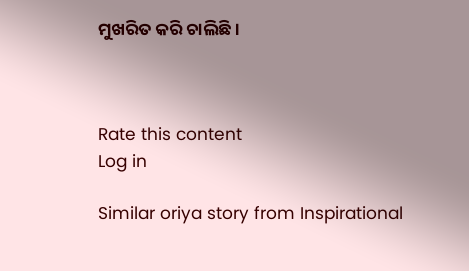ମୁଖରିତ କରି ଚାଲିଛି ।



Rate this content
Log in

Similar oriya story from Inspirational